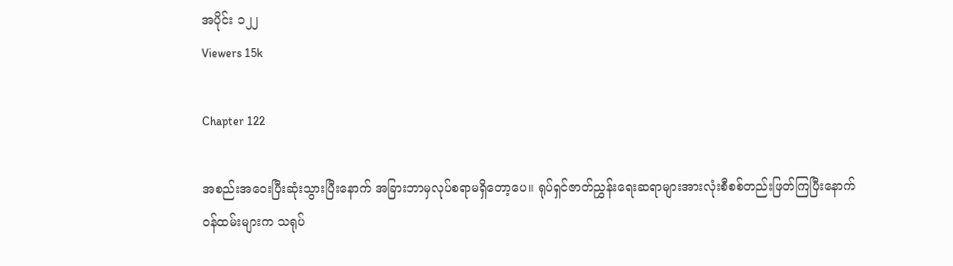အပိုင်း ၁၂၂
Viewers 15k

Chapter 122

အစည်းအဝေးပြီးဆုံးသွားပြီးနောက် အခြားဘာမှလုပ်စရာမရှိတော့ပေ။ ရုပ်ရှင်ဇာတ်ညွှန်းရေးဆရာများအားလုံးစီစစ်တည်းဖြတ်ကြပြီးနောက်
ဝန်ထမ်းများက သရုပ်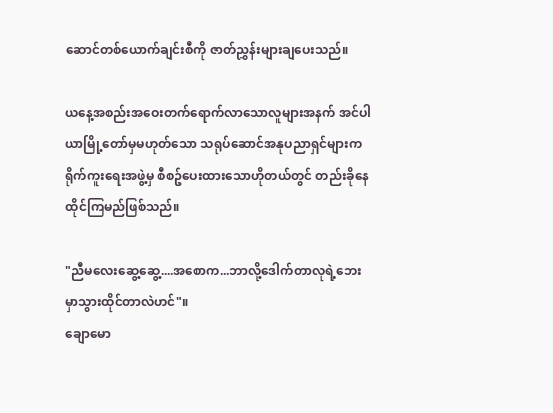ဆောင်တစ်ယောက်ချင်းစီကို ဇာတ်ညွှန်းများချပေးသည်။

ယနေ့အစည်းအဝေးတက်ရောက်လာသောလူများအနက် အင်ပါယာမြို့တော်မှမဟုတ်သော သရုပ်ဆောင်အနုပညာရှင်များက ရိုက်ကူးရေးအဖွဲ့မှ စီစဥ်ပေးထားသောဟိုတယ်တွင် တည်းခိုနေထိုင်ကြမည်ဖြစ်သည်။

"ညီမလေးဆွေ့ဆွေ့....အစောက...ဘာလို့ဒေါက်တာလုရဲ့ဘေးမှာသွားထိုင်တာလဲဟင်"။
ချောမော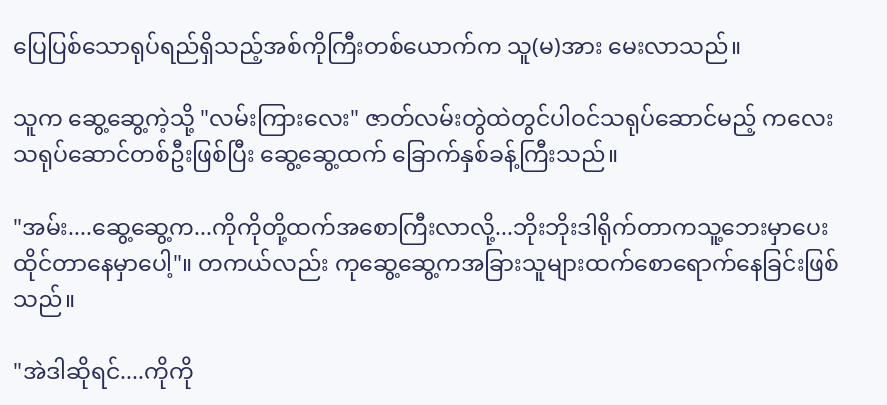ပြေပြစ်သောရုပ်ရည်ရှိသည့်အစ်ကိုကြီးတစ်ယောက်က သူ(မ)အား မေးလာသည်။

သူက ဆွေ့ဆွေ့ကဲ့သို့ "လမ်းကြားလေး" ဇာတ်လမ်းတွဲထဲတွင်ပါဝင်သရုပ်ဆောင်မည့် ကလေးသရုပ်ဆောင်တစ်ဦးဖြစ်ပြီး ဆွေ့ဆွေ့ထက် ခြောက်နှစ်ခန့်ကြီးသည်။

"အမ်း....ဆွေ့ဆွေ့က...ကိုကိုတို့ထက်အစောကြီးလာလို့...ဘိုးဘိုးဒါရိုက်တာက‌သူ့ဘေးမှာပေးထိုင်တာနေမှာပေါ့"။ တကယ်လည်း ကုဆွေ့ဆွေ့ကအခြားသူများထက်စောရောက်နေခြင်းဖြစ်သည်။

"အဲဒါဆိုရင်....ကိုကို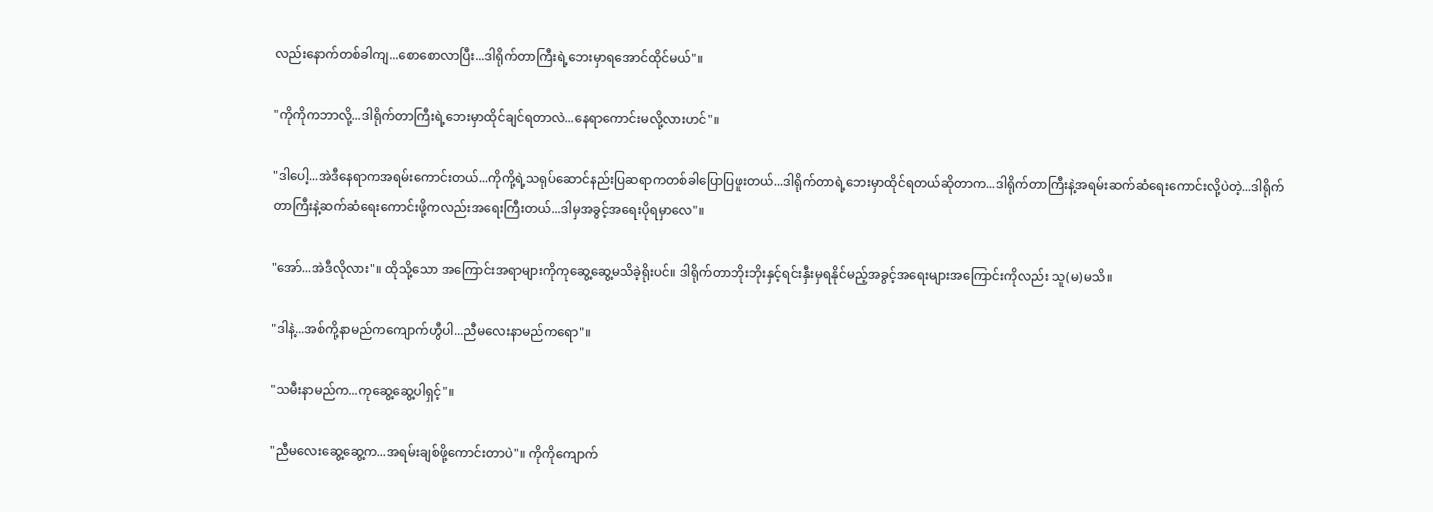လည်းနောက်တစ်ခါကျ...စောစောလာပြီး...ဒါရိုက်တာကြီးရဲ့ဘေးမှာရအောင်ထိုင်မယ်"။

"ကိုကိုကဘာလို့...ဒါရိုက်တာကြီးရဲ့ဘေးမှာထိုင်ချင်ရတာလဲ...နေရာကောင်းမလို့လားဟင်"။

"ဒါပေါ့...အဲဒီနေရာကအရမ်းကောင်းတယ်...ကိုကို့ရဲ့သရုပ်ဆောင်နည်းပြဆရာကတစ်ခါပြောပြဖူးတယ်...ဒါရိုက်တာရဲ့ဘေးမှာထိုင်ရတယ်ဆိုတာက...ဒါရိုက်တာကြီးနဲ့အရမ်းဆက်ဆံရေးကောင်းလို့ပဲတဲ့...ဒါရိုက်တာကြီးနဲ့ဆက်ဆံရေးကောင်းဖို့ကလည်းအရေးကြီးတယ်...ဒါမှအခွင့်အရေးပိုရမှာလေ"။

"အော်...အဲဒီလိုလား"။ ထိုသို့သော အကြောင်းအရာများကိုကုဆွေ့ဆွေ့မသိခဲ့ရိုးပင်။ ဒါရိုက်တာဘိုးဘိုးနှင့်ရင်းနှီးမှရနိုင်မည့်အခွင့်အရေးများအကြောင်းကိုလည်း သူ(မ)မသိ။

"ဒါနဲ့...အစ်ကို့နာမည်ကကျောက်ဟွီပါ...ညီမလေးနာမည်ကရော"။

"သမီးနာမည်က...ကု‌ဆွေ့ဆွေ့ပါရှင့်"။

"ညီမလေးဆွေ့ဆွေ့က...အရမ်းချစ်ဖို့ကောင်းတာပဲ"။ ကိုကိုကျောက်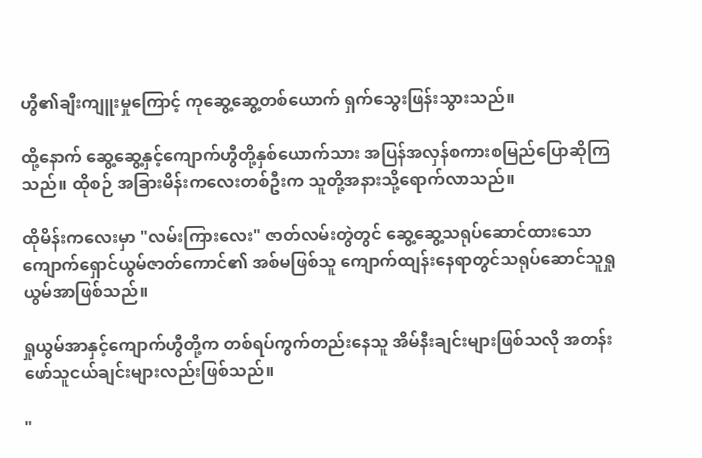ဟွီ၏ချီးကျူးမှုကြောင့် ကုဆွေ့ဆွေ့တစ်ယောက် ရှက်သွေးဖြန်းသွားသည်။

ထို့နောက် ဆွေ့ဆွေ့နှင့်ကျောက်ဟွီတို့နှစ်ယောက်သား အပြန်အလှန်စကားစမြည်ပြောဆိုကြသည်။ ထိုစဉ် အခြားမိန်းကလေးတစ်ဦးက သူတို့အနားသို့ရောက်လာသည်။

ထိုမိန်းကလေးမှာ "လမ်းကြားလေး" ဇာတ်လမ်းတွဲတွင် ဆွေ့ဆွေ့သရုပ်ဆောင်ထားသောကျောက်ရှောင်ယွမ်ဇာတ်ကောင်၏ အစ်မဖြစ်သူ ‌ကျောက်ထျန်းနေရာတွင်သရုပ်ဆောင်သူရှုယွမ်အာဖြစ်သည်။

ရှုယွမ်အာနှင့်ကျောက်ဟွီတို့က တစ်ရပ်ကွက်တည်းနေသူ အိမ်နီးချင်းများဖြစ်သလို ‌အတန်းဖော်သူငယ်ချင်းများလည်းဖြစ်သည်။

"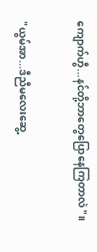ကျောက်ဟွီ...နင်တို့ဘာတွေပြောနေကြတာလဲ"။

"ယွမ်အာ...ဒီညီမလေးဆွေ့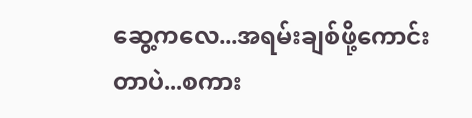ဆွေ့ကလေ...အရမ်းချစ်ဖို့ကောင်းတာပဲ...စကား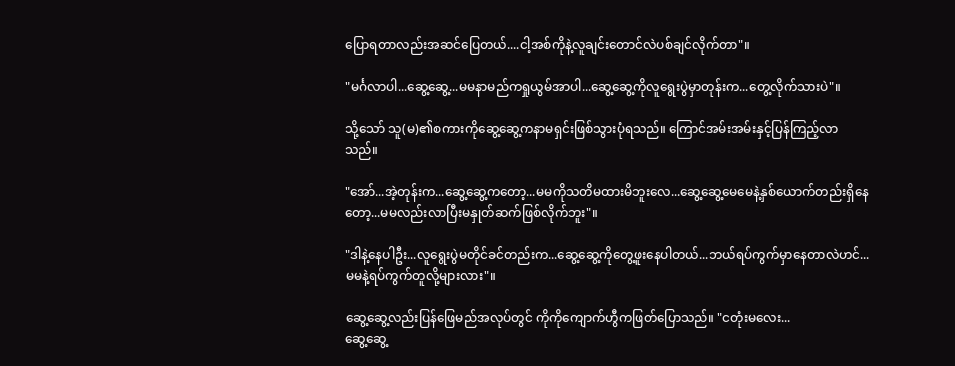ပြောရတာလည်းအဆင်ပြေတယ်....ငါ့အစ်ကိုနဲ့လူချင်းတောင်လဲပစ်ချင်လိုက်တာ"။

"မင်္ဂလာပါ...ဆွေ့ဆွေ့...မမနာမည်ကရှုယွမ်အာပါ...ဆွေ့ဆွေ့ကိုလူရွေးပွဲမှာတုန်းက...တွေ့လိုက်သားပဲ"။

သို့သော် သူ(မ)၏စကားကိုဆွေ့ဆွေ့ကနာမရှင်းဖြစ်သွားပုံရသည်။ ကြောင်အမ်းအမ်းနှင့်ပြန်ကြည့်လာသည်။

"အော်...အဲ့တုန်းက...ဆွေ့ဆွေ့ကတော့...မမကိုသတိမထားမိဘူးလေ...ဆွေ့ဆွေ့မေမေနဲ့နှစ်ယောက်တည်းရှိနေတော့...မမလည်းလာပြီးမနှုတ်ဆက်ဖြစ်လိုက်ဘူး"။

"ဒါနဲ့နေပါဦး...လူရွေးပွဲမတိုင်ခင်တည်းက...ဆွေ့ဆွေ့ကိုတွေ့ဖူးနေပါတယ်...ဘယ်ရပ်ကွက်မှာနေတာလဲဟင်...မမနဲ့ရပ်ကွက်တူလို့များလား"။

ဆွေ့ဆွေ့လည်းပြန်ဖြေမည်အလုပ်တွင် ကိုကိုကျောက်ဟွီကဖြတ်ပြောသည်။ "ငတုံးမလေး...
ဆွေ့ဆွေ့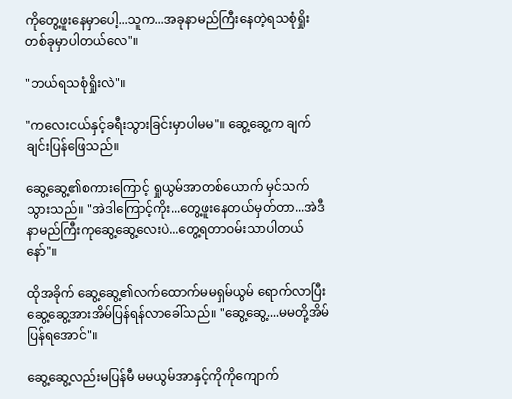ကိုတွေ့ဖူးနေမှာပေါ့...သူက...အခုနာမည်ကြီးနေတဲ့ရသစုံရှိုးတစ်ခုမှာပါတယ်လေ"။

"ဘယ်ရသစုံရှိုးလဲ"။

"ကလေးငယ်နှင့်ခရီးသွားခြင်းမှာပါမမ"။ ဆွေ့ဆွေ့က ချက်ချင်းပြန်ဖြေသည်။

ဆွေ့ဆွေ့၏စကားကြောင့် ရှုယွမ်အာတစ်ယောက် မှင်သက်သွားသည်။ "အဲဒါကြောင့်ကိုး...တွေ့ဖူးနေတယ်မှတ်တာ...အဲဒီနာမည်ကြီးကုဆွေ့ဆွေ့လေးပဲ...တွေ့ရတာဝမ်းသာပါတယ်နော်"။

ထိုအခိုက် ဆွေ့ဆွေ့၏လက်ထောက်မမရှမ်ယွမ် ရောက်လာပြီး ဆွေ့ဆွေ့အားအိမ်ပြန်ရန်လာခေါ်သည်။ "ဆွေ့‌ဆွေ့....မမတို့အိမ်ပြန်ရအောင်"။

ဆွေ့ဆွေ့လည်းမပြန်မီ မမယွမ်အာနှင့်ကိုကိုကျောက်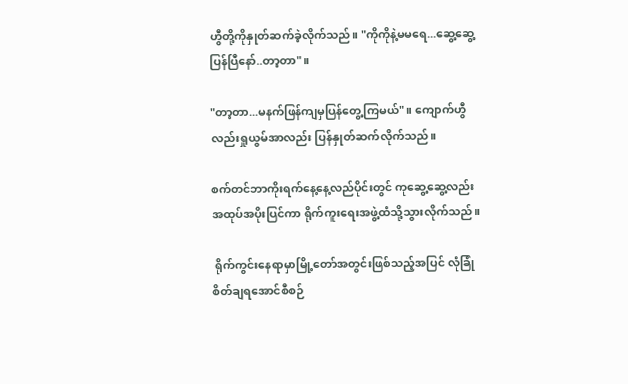ဟွီတို့ကိုနှုတ်ဆက်ခဲ့လိုက်သည်။ "ကိုကိုနဲ့မမရေ...ဆွေ့ဆွေ့ပြန်ပြီနော်..တာ့တာ"။

"တာ့တာ...မနက်ဖြန်ကျမှပြန်တွေ့ကြမယ်"။ ကျောက်ဟွီလည်းရှုယွမ်အာလည်း ပြန်နှုတ်ဆက်လိုက်သည်။

စက်တင်ဘာကိုးရက်နေ့နေ့လည်ပိုင်းတွင် ကုဆွေ့ဆွေ့လည်း အထုပ်အပိုးပြင်ကာ ရိုက်ကူးရေးအဖွဲ့ထံသို့သွားလိုက်သည်။

 ရိုက်ကွင်းနေရာမှာမြို့တော်အတွင်းဖြစ်သည့်အပြင် လုံခြုံစိတ်ချရအောင်စီစဉ်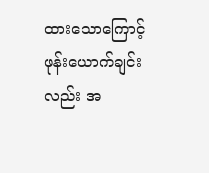ထားသောကြောင့် ဖုန်းယောက်ချင်းလည်း အ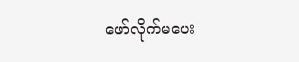ဖော်လိုက်မပေး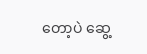တော့ပဲ ဆွေ့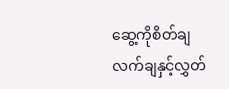ဆွေ့ကိုစိတ်ချလက်ချနှင့်လွှတ်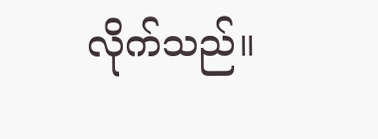လိုက်သည်။